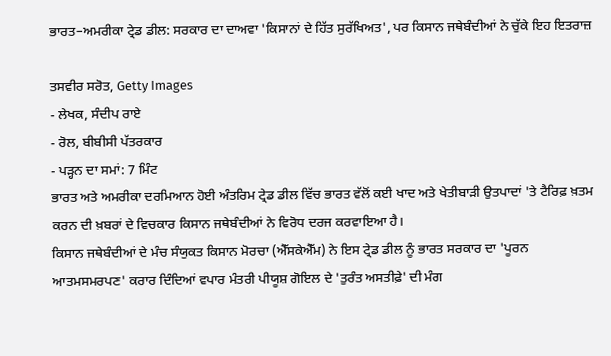ਭਾਰਤ–ਅਮਰੀਕਾ ਟ੍ਰੇਡ ਡੀਲ: ਸਰਕਾਰ ਦਾ ਦਾਅਵਾ 'ਕਿਸਾਨਾਂ ਦੇ ਹਿੱਤ ਸੁਰੱਖਿਅਤ', ਪਰ ਕਿਸਾਨ ਜਥੇਬੰਦੀਆਂ ਨੇ ਚੁੱਕੇ ਇਹ ਇਤਰਾਜ਼

ਤਸਵੀਰ ਸਰੋਤ, Getty Images
- ਲੇਖਕ, ਸੰਦੀਪ ਰਾਏ
- ਰੋਲ, ਬੀਬੀਸੀ ਪੱਤਰਕਾਰ
- ਪੜ੍ਹਨ ਦਾ ਸਮਾਂ: 7 ਮਿੰਟ
ਭਾਰਤ ਅਤੇ ਅਮਰੀਕਾ ਦਰਮਿਆਨ ਹੋਈ ਅੰਤਰਿਮ ਟ੍ਰੇਡ ਡੀਲ ਵਿੱਚ ਭਾਰਤ ਵੱਲੋਂ ਕਈ ਖਾਦ ਅਤੇ ਖੇਤੀਬਾੜੀ ਉਤਪਾਦਾਂ 'ਤੇ ਟੈਰਿਫ਼ ਖ਼ਤਮ ਕਰਨ ਦੀ ਖ਼ਬਰਾਂ ਦੇ ਵਿਚਕਾਰ ਕਿਸਾਨ ਜਥੇਬੰਦੀਆਂ ਨੇ ਵਿਰੋਧ ਦਰਜ ਕਰਵਾਇਆ ਹੈ।
ਕਿਸਾਨ ਜਥੇਬੰਦੀਆਂ ਦੇ ਮੰਚ ਸੰਯੁਕਤ ਕਿਸਾਨ ਮੋਰਚਾ (ਐੱਸਕੇਐੱਮ) ਨੇ ਇਸ ਟ੍ਰੇਡ ਡੀਲ ਨੂੰ ਭਾਰਤ ਸਰਕਾਰ ਦਾ 'ਪੂਰਨ ਆਤਮਸਮਰਪਣ' ਕਰਾਰ ਦਿੰਦਿਆਂ ਵਪਾਰ ਮੰਤਰੀ ਪੀਯੂਸ਼ ਗੋਇਲ ਦੇ 'ਤੁਰੰਤ ਅਸਤੀਫ਼ੇ' ਦੀ ਮੰਗ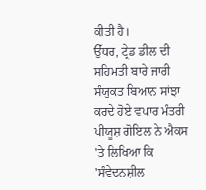ਕੀਤੀ ਹੈ।
ਉੱਧਰ, ਟ੍ਰੇਡ ਡੀਲ ਦੀ ਸਹਿਮਤੀ ਬਾਰੇ ਜਾਰੀ ਸੰਯੁਕਤ ਬਿਆਨ ਸਾਂਝਾ ਕਰਦੇ ਹੋਏ ਵਪਾਰ ਮੰਤਰੀ ਪੀਯੂਸ਼ ਗੋਇਲ ਨੇ ਐਕਸ 'ਤੇ ਲਿਖਿਆ ਕਿ 'ਸੰਵੇਦਨਸ਼ੀਲ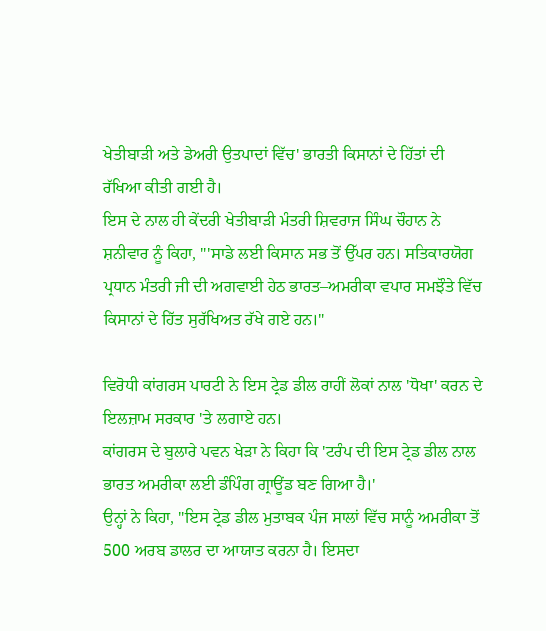ਖੇਤੀਬਾੜੀ ਅਤੇ ਡੇਅਰੀ ਉਤਪਾਦਾਂ ਵਿੱਚ' ਭਾਰਤੀ ਕਿਸਾਨਾਂ ਦੇ ਹਿੱਤਾਂ ਦੀ ਰੱਖਿਆ ਕੀਤੀ ਗਈ ਹੈ।
ਇਸ ਦੇ ਨਾਲ ਹੀ ਕੇਂਦਰੀ ਖੇਤੀਬਾੜੀ ਮੰਤਰੀ ਸ਼ਿਵਰਾਜ ਸਿੰਘ ਚੌਹਾਨ ਨੇ ਸ਼ਨੀਵਾਰ ਨੂੰ ਕਿਹਾ, "'ਸਾਡੇ ਲਈ ਕਿਸਾਨ ਸਭ ਤੋਂ ਉੱਪਰ ਹਨ। ਸਤਿਕਾਰਯੋਗ ਪ੍ਰਧਾਨ ਮੰਤਰੀ ਜੀ ਦੀ ਅਗਵਾਈ ਹੇਠ ਭਾਰਤ–ਅਮਰੀਕਾ ਵਪਾਰ ਸਮਝੌਤੇ ਵਿੱਚ ਕਿਸਾਨਾਂ ਦੇ ਹਿੱਤ ਸੁਰੱਖਿਅਤ ਰੱਖੇ ਗਏ ਹਨ।"

ਵਿਰੋਧੀ ਕਾਂਗਰਸ ਪਾਰਟੀ ਨੇ ਇਸ ਟ੍ਰੇਡ ਡੀਲ ਰਾਹੀਂ ਲੋਕਾਂ ਨਾਲ 'ਧੋਖਾ' ਕਰਨ ਦੇ ਇਲਜ਼ਾਮ ਸਰਕਾਰ 'ਤੇ ਲਗਾਏ ਹਨ।
ਕਾਂਗਰਸ ਦੇ ਬੁਲਾਰੇ ਪਵਨ ਖੇੜਾ ਨੇ ਕਿਹਾ ਕਿ 'ਟਰੰਪ ਦੀ ਇਸ ਟ੍ਰੇਡ ਡੀਲ ਨਾਲ ਭਾਰਤ ਅਮਰੀਕਾ ਲਈ ਡੰਪਿੰਗ ਗ੍ਰਾਊਂਡ ਬਣ ਗਿਆ ਹੈ।'
ਉਨ੍ਹਾਂ ਨੇ ਕਿਹਾ, "ਇਸ ਟ੍ਰੇਡ ਡੀਲ ਮੁਤਾਬਕ ਪੰਜ ਸਾਲਾਂ ਵਿੱਚ ਸਾਨੂੰ ਅਮਰੀਕਾ ਤੋਂ 500 ਅਰਬ ਡਾਲਰ ਦਾ ਆਯਾਤ ਕਰਨਾ ਹੈ। ਇਸਦਾ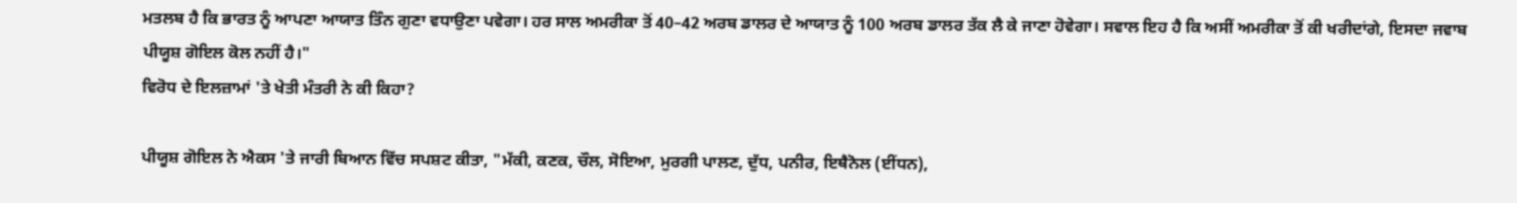ਮਤਲਬ ਹੈ ਕਿ ਭਾਰਤ ਨੂੰ ਆਪਣਾ ਆਯਾਤ ਤਿੰਨ ਗੁਣਾ ਵਧਾਉਣਾ ਪਵੇਗਾ। ਹਰ ਸਾਲ ਅਮਰੀਕਾ ਤੋਂ 40–42 ਅਰਬ ਡਾਲਰ ਦੇ ਆਯਾਤ ਨੂੰ 100 ਅਰਬ ਡਾਲਰ ਤੱਕ ਲੈ ਕੇ ਜਾਣਾ ਹੋਵੇਗਾ। ਸਵਾਲ ਇਹ ਹੈ ਕਿ ਅਸੀਂ ਅਮਰੀਕਾ ਤੋਂ ਕੀ ਖਰੀਦਾਂਗੇ, ਇਸਦਾ ਜਵਾਬ ਪੀਯੂਸ਼ ਗੋਇਲ ਕੋਲ ਨਹੀਂ ਹੈ।"
ਵਿਰੋਧ ਦੇ ਇਲਜ਼ਾਮਾਂ 'ਤੇ ਖੇਤੀ ਮੰਤਰੀ ਨੇ ਕੀ ਕਿਹਾ?

ਪੀਯੂਸ਼ ਗੋਇਲ ਨੇ ਐਕਸ 'ਤੇ ਜਾਰੀ ਬਿਆਨ ਵਿੱਚ ਸਪਸ਼ਟ ਕੀਤਾ, "ਮੱਕੀ, ਕਣਕ, ਚੌਲ, ਸੋਇਆ, ਮੁਰਗੀ ਪਾਲਣ, ਦੁੱਧ, ਪਨੀਰ, ਇਥੈਨੋਲ (ਈਂਧਨ),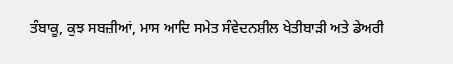ਤੰਬਾਕੂ, ਕੁਝ ਸਬਜ਼ੀਆਂ, ਮਾਸ ਆਦਿ ਸਮੇਤ ਸੰਵੇਦਨਸ਼ੀਲ ਖੇਤੀਬਾੜੀ ਅਤੇ ਡੇਅਰੀ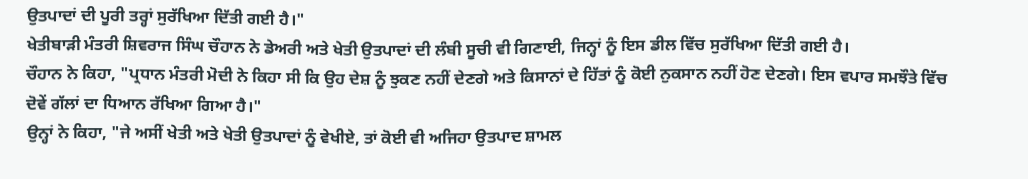ਉਤਪਾਦਾਂ ਦੀ ਪੂਰੀ ਤਰ੍ਹਾਂ ਸੁਰੱਖਿਆ ਦਿੱਤੀ ਗਈ ਹੈ।"
ਖੇਤੀਬਾੜੀ ਮੰਤਰੀ ਸ਼ਿਵਰਾਜ ਸਿੰਘ ਚੌਹਾਨ ਨੇ ਡੇਅਰੀ ਅਤੇ ਖੇਤੀ ਉਤਪਾਦਾਂ ਦੀ ਲੰਬੀ ਸੂਚੀ ਵੀ ਗਿਣਾਈ, ਜਿਨ੍ਹਾਂ ਨੂੰ ਇਸ ਡੀਲ ਵਿੱਚ ਸੁਰੱਖਿਆ ਦਿੱਤੀ ਗਈ ਹੈ।
ਚੌਹਾਨ ਨੇ ਕਿਹਾ, "ਪ੍ਰਧਾਨ ਮੰਤਰੀ ਮੋਦੀ ਨੇ ਕਿਹਾ ਸੀ ਕਿ ਉਹ ਦੇਸ਼ ਨੂੰ ਝੁਕਣ ਨਹੀਂ ਦੇਣਗੇ ਅਤੇ ਕਿਸਾਨਾਂ ਦੇ ਹਿੱਤਾਂ ਨੂੰ ਕੋਈ ਨੁਕਸਾਨ ਨਹੀਂ ਹੋਣ ਦੇਣਗੇ। ਇਸ ਵਪਾਰ ਸਮਝੌਤੇ ਵਿੱਚ ਦੋਵੇਂ ਗੱਲਾਂ ਦਾ ਧਿਆਨ ਰੱਖਿਆ ਗਿਆ ਹੈ।"
ਉਨ੍ਹਾਂ ਨੇ ਕਿਹਾ, "ਜੇ ਅਸੀਂ ਖੇਤੀ ਅਤੇ ਖੇਤੀ ਉਤਪਾਦਾਂ ਨੂੰ ਵੇਖੀਏ, ਤਾਂ ਕੋਈ ਵੀ ਅਜਿਹਾ ਉਤਪਾਦ ਸ਼ਾਮਲ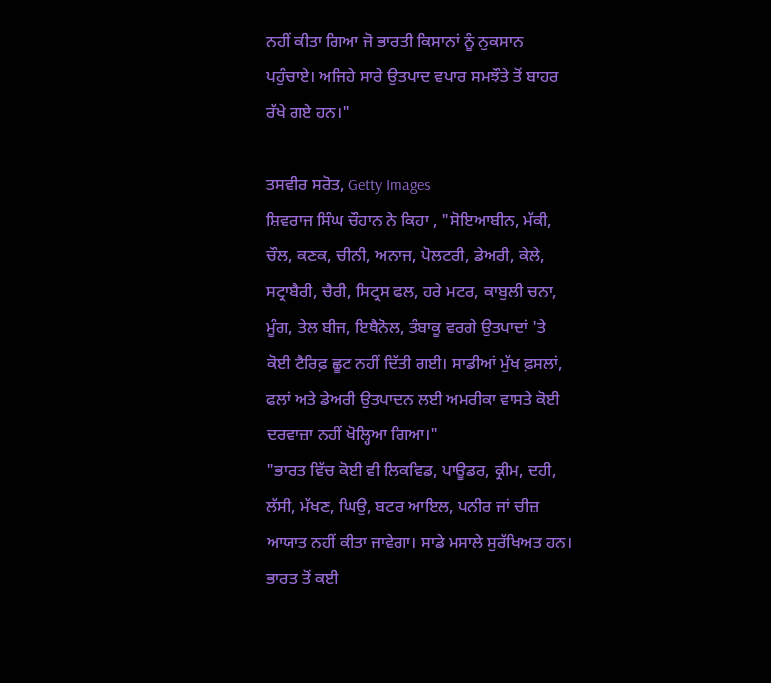ਨਹੀਂ ਕੀਤਾ ਗਿਆ ਜੋ ਭਾਰਤੀ ਕਿਸਾਨਾਂ ਨੂੰ ਨੁਕਸਾਨ ਪਹੁੰਚਾਏ। ਅਜਿਹੇ ਸਾਰੇ ਉਤਪਾਦ ਵਪਾਰ ਸਮਝੌਤੇ ਤੋਂ ਬਾਹਰ ਰੱਖੇ ਗਏ ਹਨ।"

ਤਸਵੀਰ ਸਰੋਤ, Getty Images
ਸ਼ਿਵਰਾਜ ਸਿੰਘ ਚੌਹਾਨ ਨੇ ਕਿਹਾ , "ਸੋਇਆਬੀਨ, ਮੱਕੀ, ਚੌਲ, ਕਣਕ, ਚੀਨੀ, ਅਨਾਜ, ਪੋਲਟਰੀ, ਡੇਅਰੀ, ਕੇਲੇ, ਸਟ੍ਰਾਬੈਰੀ, ਚੈਰੀ, ਸਿਟ੍ਰਸ ਫਲ, ਹਰੇ ਮਟਰ, ਕਾਬੁਲੀ ਚਨਾ, ਮੂੰਗ, ਤੇਲ ਬੀਜ, ਇਥੈਨੋਲ, ਤੰਬਾਕੂ ਵਰਗੇ ਉਤਪਾਦਾਂ 'ਤੇ ਕੋਈ ਟੈਰਿਫ਼ ਛੂਟ ਨਹੀਂ ਦਿੱਤੀ ਗਈ। ਸਾਡੀਆਂ ਮੁੱਖ ਫ਼ਸਲਾਂ, ਫਲਾਂ ਅਤੇ ਡੇਅਰੀ ਉਤਪਾਦਨ ਲਈ ਅਮਰੀਕਾ ਵਾਸਤੇ ਕੋਈ ਦਰਵਾਜ਼ਾ ਨਹੀਂ ਖੋਲ੍ਹਿਆ ਗਿਆ।"
"ਭਾਰਤ ਵਿੱਚ ਕੋਈ ਵੀ ਲਿਕਵਿਡ, ਪਾਊਡਰ, ਕ੍ਰੀਮ, ਦਹੀ, ਲੱਸੀ, ਮੱਖਣ, ਘਿਉ, ਬਟਰ ਆਇਲ, ਪਨੀਰ ਜਾਂ ਚੀਜ਼ ਆਯਾਤ ਨਹੀਂ ਕੀਤਾ ਜਾਵੇਗਾ। ਸਾਡੇ ਮਸਾਲੇ ਸੁਰੱਖਿਅਤ ਹਨ। ਭਾਰਤ ਤੋਂ ਕਈ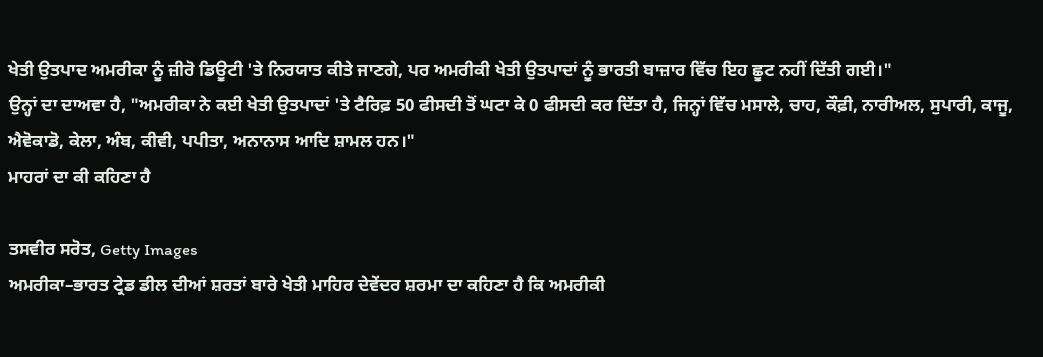ਖੇਤੀ ਉਤਪਾਦ ਅਮਰੀਕਾ ਨੂੰ ਜ਼ੀਰੋ ਡਿਊਟੀ 'ਤੇ ਨਿਰਯਾਤ ਕੀਤੇ ਜਾਣਗੇ, ਪਰ ਅਮਰੀਕੀ ਖੇਤੀ ਉਤਪਾਦਾਂ ਨੂੰ ਭਾਰਤੀ ਬਾਜ਼ਾਰ ਵਿੱਚ ਇਹ ਛੂਟ ਨਹੀਂ ਦਿੱਤੀ ਗਈ।"
ਉਨ੍ਹਾਂ ਦਾ ਦਾਅਵਾ ਹੈ, "ਅਮਰੀਕਾ ਨੇ ਕਈ ਖੇਤੀ ਉਤਪਾਦਾਂ 'ਤੇ ਟੈਰਿਫ਼ 50 ਫੀਸਦੀ ਤੋਂ ਘਟਾ ਕੇ 0 ਫੀਸਦੀ ਕਰ ਦਿੱਤਾ ਹੈ, ਜਿਨ੍ਹਾਂ ਵਿੱਚ ਮਸਾਲੇ, ਚਾਹ, ਕੌਫ਼ੀ, ਨਾਰੀਅਲ, ਸੁਪਾਰੀ, ਕਾਜੂ, ਐਵੋਕਾਡੋ, ਕੇਲਾ, ਅੰਬ, ਕੀਵੀ, ਪਪੀਤਾ, ਅਨਾਨਾਸ ਆਦਿ ਸ਼ਾਮਲ ਹਨ।"
ਮਾਹਰਾਂ ਦਾ ਕੀ ਕਹਿਣਾ ਹੈ

ਤਸਵੀਰ ਸਰੋਤ, Getty Images
ਅਮਰੀਕਾ–ਭਾਰਤ ਟ੍ਰੇਡ ਡੀਲ ਦੀਆਂ ਸ਼ਰਤਾਂ ਬਾਰੇ ਖੇਤੀ ਮਾਹਿਰ ਦੇਵੇਂਦਰ ਸ਼ਰਮਾ ਦਾ ਕਹਿਣਾ ਹੈ ਕਿ ਅਮਰੀਕੀ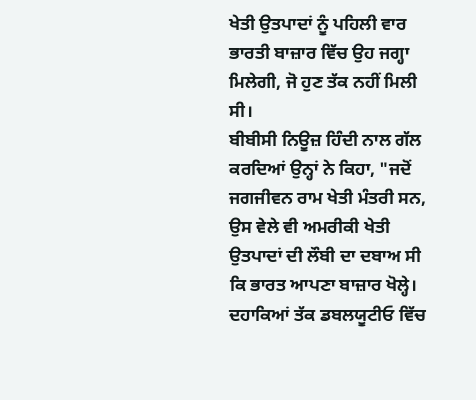ਖੇਤੀ ਉਤਪਾਦਾਂ ਨੂੰ ਪਹਿਲੀ ਵਾਰ ਭਾਰਤੀ ਬਾਜ਼ਾਰ ਵਿੱਚ ਉਹ ਜਗ੍ਹਾ ਮਿਲੇਗੀ, ਜੋ ਹੁਣ ਤੱਕ ਨਹੀਂ ਮਿਲੀ ਸੀ।
ਬੀਬੀਸੀ ਨਿਊਜ਼ ਹਿੰਦੀ ਨਾਲ ਗੱਲ ਕਰਦਿਆਂ ਉਨ੍ਹਾਂ ਨੇ ਕਿਹਾ, "ਜਦੋਂ ਜਗਜੀਵਨ ਰਾਮ ਖੇਤੀ ਮੰਤਰੀ ਸਨ, ਉਸ ਵੇਲੇ ਵੀ ਅਮਰੀਕੀ ਖੇਤੀ ਉਤਪਾਦਾਂ ਦੀ ਲੌਬੀ ਦਾ ਦਬਾਅ ਸੀ ਕਿ ਭਾਰਤ ਆਪਣਾ ਬਾਜ਼ਾਰ ਖੋਲ੍ਹੇ। ਦਹਾਕਿਆਂ ਤੱਕ ਡਬਲਯੂਟੀਓ ਵਿੱਚ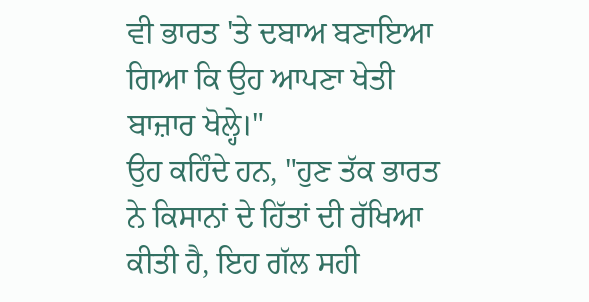ਵੀ ਭਾਰਤ 'ਤੇ ਦਬਾਅ ਬਣਾਇਆ ਗਿਆ ਕਿ ਉਹ ਆਪਣਾ ਖੇਤੀ ਬਾਜ਼ਾਰ ਖੋਲ੍ਹੇ।"
ਉਹ ਕਹਿੰਦੇ ਹਨ, "ਹੁਣ ਤੱਕ ਭਾਰਤ ਨੇ ਕਿਸਾਨਾਂ ਦੇ ਹਿੱਤਾਂ ਦੀ ਰੱਖਿਆ ਕੀਤੀ ਹੈ, ਇਹ ਗੱਲ ਸਹੀ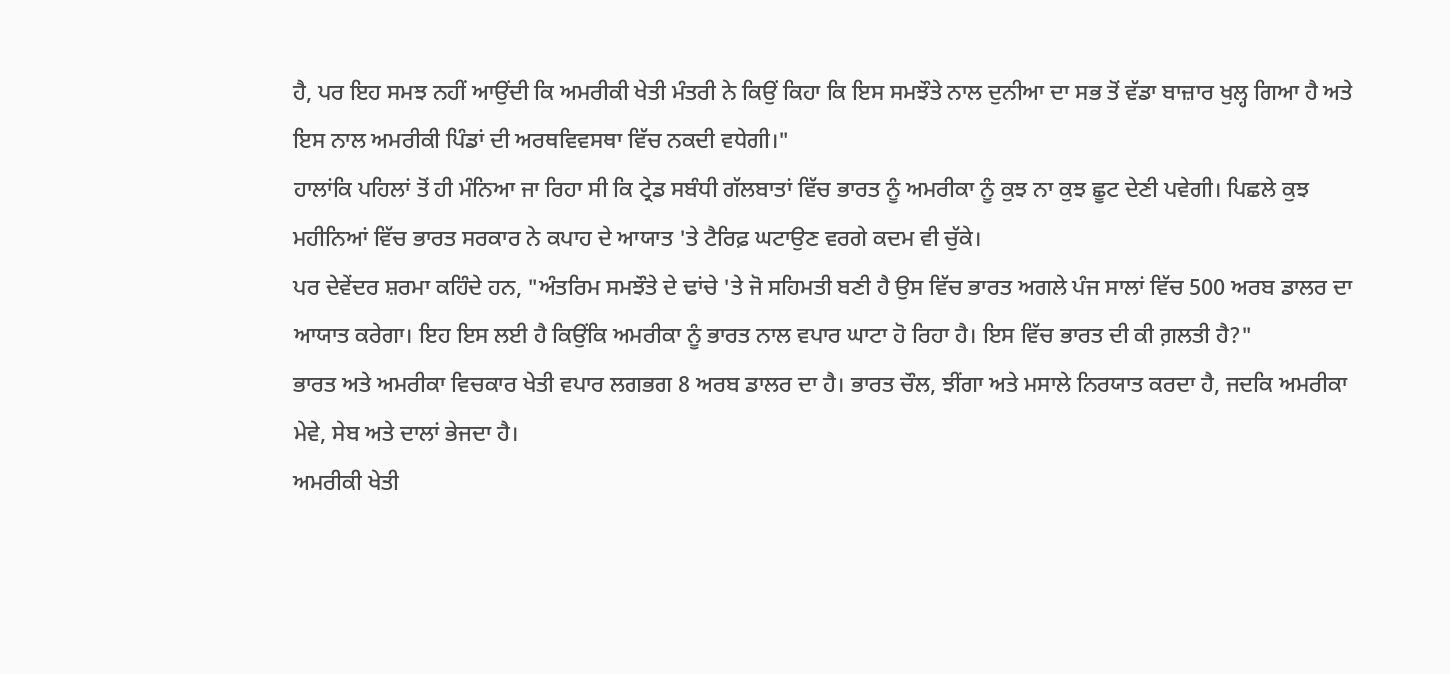ਹੈ, ਪਰ ਇਹ ਸਮਝ ਨਹੀਂ ਆਉਂਦੀ ਕਿ ਅਮਰੀਕੀ ਖੇਤੀ ਮੰਤਰੀ ਨੇ ਕਿਉਂ ਕਿਹਾ ਕਿ ਇਸ ਸਮਝੌਤੇ ਨਾਲ ਦੁਨੀਆ ਦਾ ਸਭ ਤੋਂ ਵੱਡਾ ਬਾਜ਼ਾਰ ਖੁਲ੍ਹ ਗਿਆ ਹੈ ਅਤੇ ਇਸ ਨਾਲ ਅਮਰੀਕੀ ਪਿੰਡਾਂ ਦੀ ਅਰਥਵਿਵਸਥਾ ਵਿੱਚ ਨਕਦੀ ਵਧੇਗੀ।"
ਹਾਲਾਂਕਿ ਪਹਿਲਾਂ ਤੋਂ ਹੀ ਮੰਨਿਆ ਜਾ ਰਿਹਾ ਸੀ ਕਿ ਟ੍ਰੇਡ ਸਬੰਧੀ ਗੱਲਬਾਤਾਂ ਵਿੱਚ ਭਾਰਤ ਨੂੰ ਅਮਰੀਕਾ ਨੂੰ ਕੁਝ ਨਾ ਕੁਝ ਛੂਟ ਦੇਣੀ ਪਵੇਗੀ। ਪਿਛਲੇ ਕੁਝ ਮਹੀਨਿਆਂ ਵਿੱਚ ਭਾਰਤ ਸਰਕਾਰ ਨੇ ਕਪਾਹ ਦੇ ਆਯਾਤ 'ਤੇ ਟੈਰਿਫ਼ ਘਟਾਉਣ ਵਰਗੇ ਕਦਮ ਵੀ ਚੁੱਕੇ।
ਪਰ ਦੇਵੇਂਦਰ ਸ਼ਰਮਾ ਕਹਿੰਦੇ ਹਨ, "ਅੰਤਰਿਮ ਸਮਝੌਤੇ ਦੇ ਢਾਂਚੇ 'ਤੇ ਜੋ ਸਹਿਮਤੀ ਬਣੀ ਹੈ ਉਸ ਵਿੱਚ ਭਾਰਤ ਅਗਲੇ ਪੰਜ ਸਾਲਾਂ ਵਿੱਚ 500 ਅਰਬ ਡਾਲਰ ਦਾ ਆਯਾਤ ਕਰੇਗਾ। ਇਹ ਇਸ ਲਈ ਹੈ ਕਿਉਂਕਿ ਅਮਰੀਕਾ ਨੂੰ ਭਾਰਤ ਨਾਲ ਵਪਾਰ ਘਾਟਾ ਹੋ ਰਿਹਾ ਹੈ। ਇਸ ਵਿੱਚ ਭਾਰਤ ਦੀ ਕੀ ਗ਼ਲਤੀ ਹੈ?"
ਭਾਰਤ ਅਤੇ ਅਮਰੀਕਾ ਵਿਚਕਾਰ ਖੇਤੀ ਵਪਾਰ ਲਗਭਗ 8 ਅਰਬ ਡਾਲਰ ਦਾ ਹੈ। ਭਾਰਤ ਚੌਲ, ਝੀਂਗਾ ਅਤੇ ਮਸਾਲੇ ਨਿਰਯਾਤ ਕਰਦਾ ਹੈ, ਜਦਕਿ ਅਮਰੀਕਾ ਮੇਵੇ, ਸੇਬ ਅਤੇ ਦਾਲਾਂ ਭੇਜਦਾ ਹੈ।
ਅਮਰੀਕੀ ਖੇਤੀ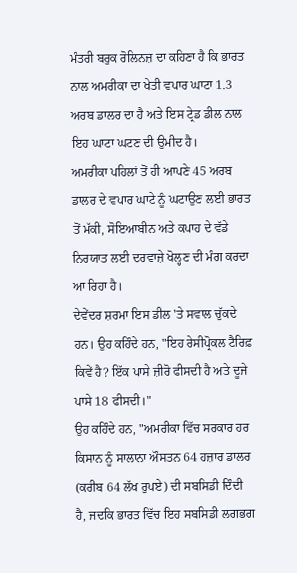ਮੰਤਰੀ ਬਰੁਕ ਰੋਲਿਨਜ਼ ਦਾ ਕਹਿਣਾ ਹੈ ਕਿ ਭਾਰਤ ਨਾਲ ਅਮਰੀਕਾ ਦਾ ਖੇਤੀ ਵਪਾਰ ਘਾਟਾ 1.3 ਅਰਬ ਡਾਲਰ ਦਾ ਹੈ ਅਤੇ ਇਸ ਟ੍ਰੇਡ ਡੀਲ ਨਾਲ ਇਹ ਘਾਟਾ ਘਟਣ ਦੀ ਉਮੀਦ ਹੈ।
ਅਮਰੀਕਾ ਪਹਿਲਾਂ ਤੋਂ ਹੀ ਆਪਣੇ 45 ਅਰਬ ਡਾਲਰ ਦੇ ਵਪਾਰ ਘਾਟੇ ਨੂੰ ਘਟਾਉਣ ਲਈ ਭਾਰਤ ਤੋਂ ਮੱਕੀ, ਸੋਇਆਬੀਨ ਅਤੇ ਕਪਾਹ ਦੇ ਵੱਡੇ ਨਿਰਯਾਤ ਲਈ ਦਰਵਾਜ਼ੇ ਖੋਲ੍ਹਣ ਦੀ ਮੰਗ ਕਰਦਾ ਆ ਰਿਹਾ ਹੈ।
ਦੇਵੇਂਦਰ ਸ਼ਰਮਾ ਇਸ ਡੀਲ 'ਤੇ ਸਵਾਲ ਚੁੱਕਦੇ ਹਨ। ਉਹ ਕਹਿੰਦੇ ਹਨ, "ਇਹ ਰੇਸੀਪ੍ਰੋਕਲ ਟੈਰਿਫ਼ ਕਿਵੇਂ ਹੈ? ਇੱਕ ਪਾਸੇ ਜ਼ੀਰੋ ਫੀਸਦੀ ਹੈ ਅਤੇ ਦੂਜੇ ਪਾਸੇ 18 ਫੀਸਦੀ।"
ਉਹ ਕਹਿੰਦੇ ਹਨ, "ਅਮਰੀਕਾ ਵਿੱਚ ਸਰਕਾਰ ਹਰ ਕਿਸਾਨ ਨੂੰ ਸਾਲਾਨਾ ਔਸਤਨ 64 ਹਜ਼ਾਰ ਡਾਲਰ (ਕਰੀਬ 64 ਲੱਖ ਰੁਪਏ) ਦੀ ਸਬਸਿਡੀ ਦਿੰਦੀ ਹੈ, ਜਦਕਿ ਭਾਰਤ ਵਿੱਚ ਇਹ ਸਬਸਿਡੀ ਲਗਭਗ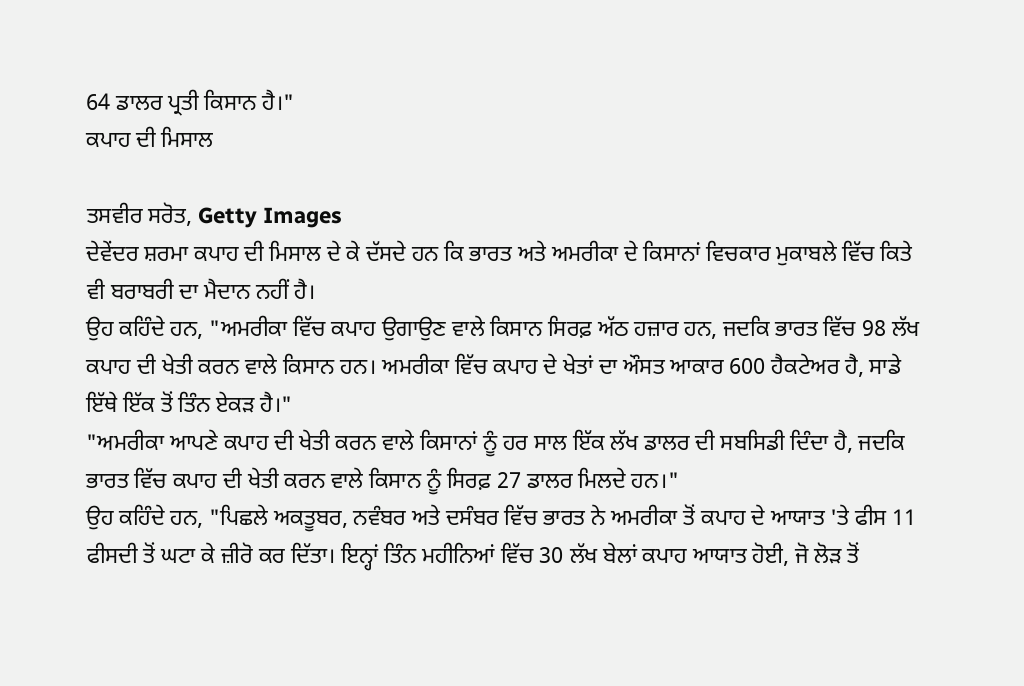64 ਡਾਲਰ ਪ੍ਰਤੀ ਕਿਸਾਨ ਹੈ।"
ਕਪਾਹ ਦੀ ਮਿਸਾਲ

ਤਸਵੀਰ ਸਰੋਤ, Getty Images
ਦੇਵੇਂਦਰ ਸ਼ਰਮਾ ਕਪਾਹ ਦੀ ਮਿਸਾਲ ਦੇ ਕੇ ਦੱਸਦੇ ਹਨ ਕਿ ਭਾਰਤ ਅਤੇ ਅਮਰੀਕਾ ਦੇ ਕਿਸਾਨਾਂ ਵਿਚਕਾਰ ਮੁਕਾਬਲੇ ਵਿੱਚ ਕਿਤੇ ਵੀ ਬਰਾਬਰੀ ਦਾ ਮੈਦਾਨ ਨਹੀਂ ਹੈ।
ਉਹ ਕਹਿੰਦੇ ਹਨ, "ਅਮਰੀਕਾ ਵਿੱਚ ਕਪਾਹ ਉਗਾਉਣ ਵਾਲੇ ਕਿਸਾਨ ਸਿਰਫ਼ ਅੱਠ ਹਜ਼ਾਰ ਹਨ, ਜਦਕਿ ਭਾਰਤ ਵਿੱਚ 98 ਲੱਖ ਕਪਾਹ ਦੀ ਖੇਤੀ ਕਰਨ ਵਾਲੇ ਕਿਸਾਨ ਹਨ। ਅਮਰੀਕਾ ਵਿੱਚ ਕਪਾਹ ਦੇ ਖੇਤਾਂ ਦਾ ਔਸਤ ਆਕਾਰ 600 ਹੈਕਟੇਅਰ ਹੈ, ਸਾਡੇ ਇੱਥੇ ਇੱਕ ਤੋਂ ਤਿੰਨ ਏਕੜ ਹੈ।"
"ਅਮਰੀਕਾ ਆਪਣੇ ਕਪਾਹ ਦੀ ਖੇਤੀ ਕਰਨ ਵਾਲੇ ਕਿਸਾਨਾਂ ਨੂੰ ਹਰ ਸਾਲ ਇੱਕ ਲੱਖ ਡਾਲਰ ਦੀ ਸਬਸਿਡੀ ਦਿੰਦਾ ਹੈ, ਜਦਕਿ ਭਾਰਤ ਵਿੱਚ ਕਪਾਹ ਦੀ ਖੇਤੀ ਕਰਨ ਵਾਲੇ ਕਿਸਾਨ ਨੂੰ ਸਿਰਫ਼ 27 ਡਾਲਰ ਮਿਲਦੇ ਹਨ।"
ਉਹ ਕਹਿੰਦੇ ਹਨ, "ਪਿਛਲੇ ਅਕਤੂਬਰ, ਨਵੰਬਰ ਅਤੇ ਦਸੰਬਰ ਵਿੱਚ ਭਾਰਤ ਨੇ ਅਮਰੀਕਾ ਤੋਂ ਕਪਾਹ ਦੇ ਆਯਾਤ 'ਤੇ ਫੀਸ 11 ਫੀਸਦੀ ਤੋਂ ਘਟਾ ਕੇ ਜ਼ੀਰੋ ਕਰ ਦਿੱਤਾ। ਇਨ੍ਹਾਂ ਤਿੰਨ ਮਹੀਨਿਆਂ ਵਿੱਚ 30 ਲੱਖ ਬੇਲਾਂ ਕਪਾਹ ਆਯਾਤ ਹੋਈ, ਜੋ ਲੋੜ ਤੋਂ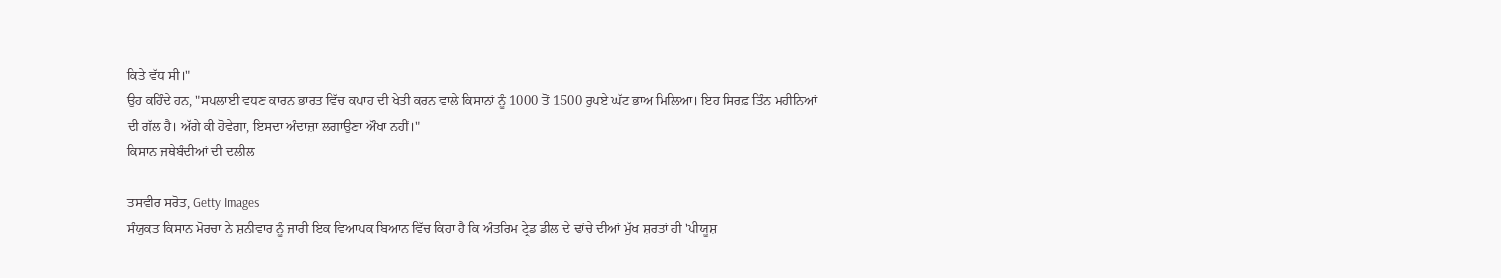ਕਿਤੇ ਵੱਧ ਸੀ।"
ਉਹ ਕਹਿੰਦੇ ਹਨ, "ਸਪਲਾਈ ਵਧਣ ਕਾਰਨ ਭਾਰਤ ਵਿੱਚ ਕਪਾਹ ਦੀ ਖੇਤੀ ਕਰਨ ਵਾਲੇ ਕਿਸਾਨਾਂ ਨੂੰ 1000 ਤੋਂ 1500 ਰੁਪਏ ਘੱਟ ਭਾਅ ਮਿਲਿਆ। ਇਹ ਸਿਰਫ਼ ਤਿੰਨ ਮਹੀਨਿਆਂ ਦੀ ਗੱਲ ਹੈ। ਅੱਗੇ ਕੀ ਹੋਵੇਗਾ, ਇਸਦਾ ਅੰਦਾਜ਼ਾ ਲਗਾਉਣਾ ਔਖਾ ਨਹੀਂ।"
ਕਿਸਾਨ ਜਥੇਬੰਦੀਆਂ ਦੀ ਦਲੀਲ

ਤਸਵੀਰ ਸਰੋਤ, Getty Images
ਸੰਯੁਕਤ ਕਿਸਾਨ ਮੋਰਚਾ ਨੇ ਸ਼ਨੀਵਾਰ ਨੂੰ ਜਾਰੀ ਇਕ ਵਿਆਪਕ ਬਿਆਨ ਵਿੱਚ ਕਿਹਾ ਹੈ ਕਿ ਅੰਤਰਿਮ ਟ੍ਰੇਡ ਡੀਲ ਦੇ ਢਾਂਚੇ ਦੀਆਂ ਮੁੱਖ ਸ਼ਰਤਾਂ ਹੀ 'ਪੀਯੂਸ਼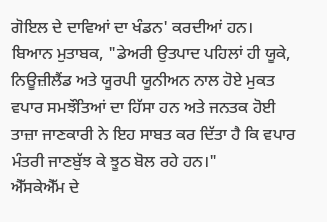ਗੋਇਲ ਦੇ ਦਾਵਿਆਂ ਦਾ ਖੰਡਨ' ਕਰਦੀਆਂ ਹਨ।
ਬਿਆਨ ਮੁਤਾਬਕ, "ਡੇਅਰੀ ਉਤਪਾਦ ਪਹਿਲਾਂ ਹੀ ਯੂਕੇ, ਨਿਊਜ਼ੀਲੈਂਡ ਅਤੇ ਯੂਰਪੀ ਯੂਨੀਅਨ ਨਾਲ ਹੋਏ ਮੁਕਤ ਵਪਾਰ ਸਮਝੌਤਿਆਂ ਦਾ ਹਿੱਸਾ ਹਨ ਅਤੇ ਜਨਤਕ ਹੋਈ ਤਾਜ਼ਾ ਜਾਣਕਾਰੀ ਨੇ ਇਹ ਸਾਬਤ ਕਰ ਦਿੱਤਾ ਹੈ ਕਿ ਵਪਾਰ ਮੰਤਰੀ ਜਾਣਬੁੱਝ ਕੇ ਝੂਠ ਬੋਲ ਰਹੇ ਹਨ।"
ਐੱਸਕੇਐੱਮ ਦੇ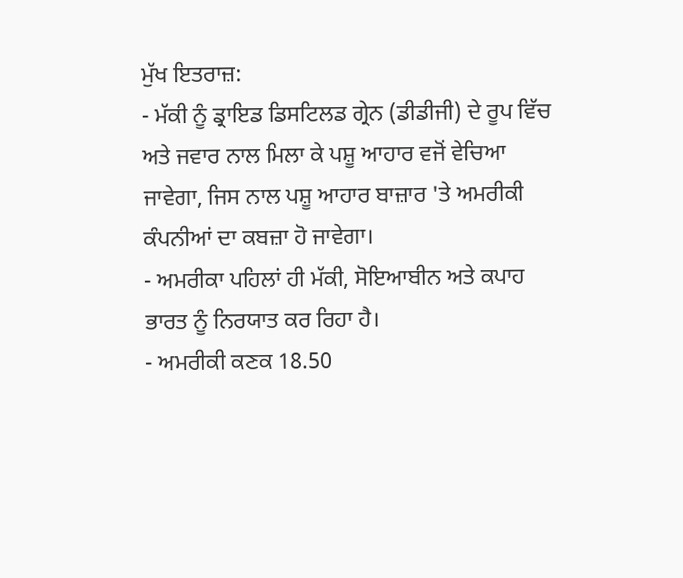ਮੁੱਖ ਇਤਰਾਜ਼:
- ਮੱਕੀ ਨੂੰ ਡ੍ਰਾਇਡ ਡਿਸਟਿਲਡ ਗ੍ਰੇਨ (ਡੀਡੀਜੀ) ਦੇ ਰੂਪ ਵਿੱਚ ਅਤੇ ਜਵਾਰ ਨਾਲ ਮਿਲਾ ਕੇ ਪਸ਼ੂ ਆਹਾਰ ਵਜੋਂ ਵੇਚਿਆ ਜਾਵੇਗਾ, ਜਿਸ ਨਾਲ ਪਸ਼ੂ ਆਹਾਰ ਬਾਜ਼ਾਰ 'ਤੇ ਅਮਰੀਕੀ ਕੰਪਨੀਆਂ ਦਾ ਕਬਜ਼ਾ ਹੋ ਜਾਵੇਗਾ।
- ਅਮਰੀਕਾ ਪਹਿਲਾਂ ਹੀ ਮੱਕੀ, ਸੋਇਆਬੀਨ ਅਤੇ ਕਪਾਹ ਭਾਰਤ ਨੂੰ ਨਿਰਯਾਤ ਕਰ ਰਿਹਾ ਹੈ।
- ਅਮਰੀਕੀ ਕਣਕ 18.50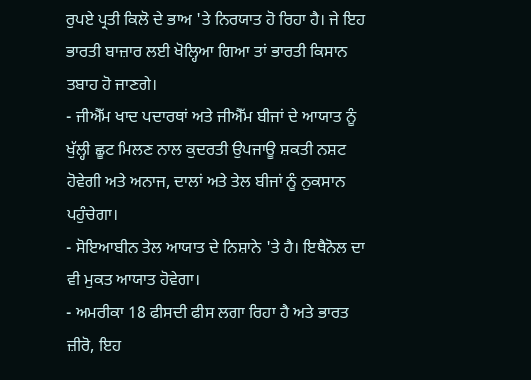ਰੁਪਏ ਪ੍ਰਤੀ ਕਿਲੋ ਦੇ ਭਾਅ 'ਤੇ ਨਿਰਯਾਤ ਹੋ ਰਿਹਾ ਹੈ। ਜੇ ਇਹ ਭਾਰਤੀ ਬਾਜ਼ਾਰ ਲਈ ਖੋਲ੍ਹਿਆ ਗਿਆ ਤਾਂ ਭਾਰਤੀ ਕਿਸਾਨ ਤਬਾਹ ਹੋ ਜਾਣਗੇ।
- ਜੀਐੱਮ ਖਾਦ ਪਦਾਰਥਾਂ ਅਤੇ ਜੀਐੱਮ ਬੀਜਾਂ ਦੇ ਆਯਾਤ ਨੂੰ ਖੁੱਲ੍ਹੀ ਛੂਟ ਮਿਲਣ ਨਾਲ ਕੁਦਰਤੀ ਉਪਜਾਊ ਸ਼ਕਤੀ ਨਸ਼ਟ ਹੋਵੇਗੀ ਅਤੇ ਅਨਾਜ, ਦਾਲਾਂ ਅਤੇ ਤੇਲ ਬੀਜਾਂ ਨੂੰ ਨੁਕਸਾਨ ਪਹੁੰਚੇਗਾ।
- ਸੋਇਆਬੀਨ ਤੇਲ ਆਯਾਤ ਦੇ ਨਿਸ਼ਾਨੇ 'ਤੇ ਹੈ। ਇਥੈਨੋਲ ਦਾ ਵੀ ਮੁਕਤ ਆਯਾਤ ਹੋਵੇਗਾ।
- ਅਮਰੀਕਾ 18 ਫੀਸਦੀ ਫੀਸ ਲਗਾ ਰਿਹਾ ਹੈ ਅਤੇ ਭਾਰਤ ਜ਼ੀਰੋ, ਇਹ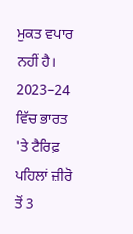ਮੁਕਤ ਵਪਾਰ ਨਹੀਂ ਹੈ। 2023–24 ਵਿੱਚ ਭਾਰਤ 'ਤੇ ਟੈਰਿਫ਼ ਪਹਿਲਾਂ ਜ਼ੀਰੋ ਤੋਂ 3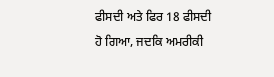ਫੀਸਦੀ ਅਤੇ ਫਿਰ 18 ਫੀਸਦੀ ਹੋ ਗਿਆ, ਜਦਕਿ ਅਮਰੀਕੀ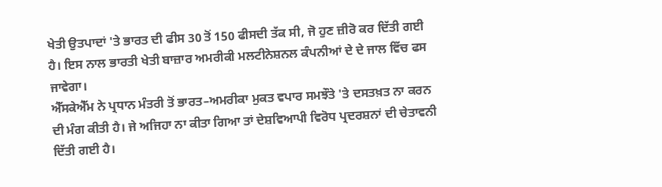ਖੇਤੀ ਉਤਪਾਦਾਂ 'ਤੇ ਭਾਰਤ ਦੀ ਫੀਸ 30 ਤੋਂ 150 ਫੀਸਦੀ ਤੱਕ ਸੀ, ਜੋ ਹੁਣ ਜ਼ੀਰੋ ਕਰ ਦਿੱਤੀ ਗਈ ਹੈ। ਇਸ ਨਾਲ ਭਾਰਤੀ ਖੇਤੀ ਬਾਜ਼ਾਰ ਅਮਰੀਕੀ ਮਲਟੀਨੇਸ਼ਨਲ ਕੰਪਨੀਆਂ ਦੇ ਦੇ ਜਾਲ ਵਿੱਚ ਫਸ ਜਾਵੇਗਾ।
ਐੱਸਕੇਐੱਮ ਨੇ ਪ੍ਰਧਾਨ ਮੰਤਰੀ ਤੋਂ ਭਾਰਤ–ਅਮਰੀਕਾ ਮੁਕਤ ਵਪਾਰ ਸਮਝੌਤੇ 'ਤੇ ਦਸਤਖ਼ਤ ਨਾ ਕਰਨ ਦੀ ਮੰਗ ਕੀਤੀ ਹੈ। ਜੇ ਅਜਿਹਾ ਨਾ ਕੀਤਾ ਗਿਆ ਤਾਂ ਦੇਸ਼ਵਿਆਪੀ ਵਿਰੋਧ ਪ੍ਰਦਰਸ਼ਨਾਂ ਦੀ ਚੇਤਾਵਨੀ ਦਿੱਤੀ ਗਈ ਹੈ।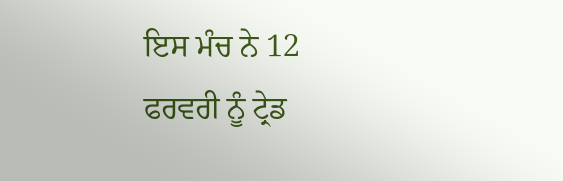ਇਸ ਮੰਚ ਨੇ 12 ਫਰਵਰੀ ਨੂੰ ਟ੍ਰੇਡ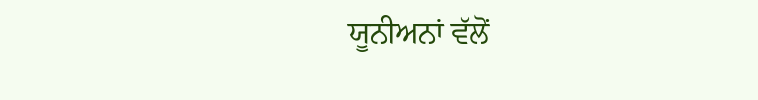ਯੂਨੀਅਨਾਂ ਵੱਲੋਂ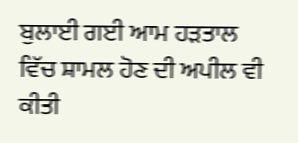ਬੁਲਾਈ ਗਈ ਆਮ ਹੜਤਾਲ ਵਿੱਚ ਸ਼ਾਮਲ ਹੋਣ ਦੀ ਅਪੀਲ ਵੀ ਕੀਤੀ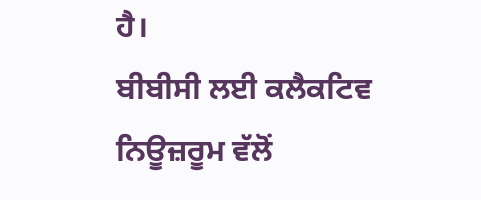ਹੈ।
ਬੀਬੀਸੀ ਲਈ ਕਲੈਕਟਿਵ ਨਿਊਜ਼ਰੂਮ ਵੱਲੋਂ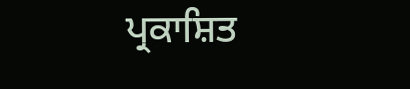ਪ੍ਰਕਾਸ਼ਿਤ